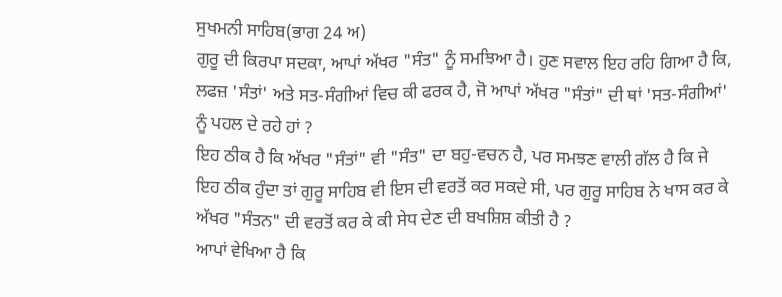ਸੁਖਮਨੀ ਸਾਹਿਬ(ਭਾਗ 24 ਅ)
ਗੁਰੂ ਦੀ ਕਿਰਪਾ ਸਦਕਾ, ਆਪਾਂ ਅੱਖਰ "ਸੰਤ" ਨੂੰ ਸਮਝਿਆ ਹੈ। ਹੁਣ ਸਵਾਲ ਇਹ ਰਹਿ ਗਿਆ ਹੈ ਕਿ, ਲਫਜ਼ 'ਸੰਤਾਂ' ਅਤੇ ਸਤ-ਸੰਗੀਆਂ ਵਿਚ ਕੀ ਫਰਕ ਹੈ, ਜੋ ਆਪਾਂ ਅੱਖਰ "ਸੰਤਾਂ" ਦੀ ਥਾਂ 'ਸਤ-ਸੰਗੀਆਂ' ਨੂੰ ਪਹਲ ਦੇ ਰਹੇ ਹਾਂ ?
ਇਹ ਠੀਕ ਹੈ ਕਿ ਅੱਖਰ "ਸੰਤਾਂ" ਵੀ "ਸੰਤ" ਦਾ ਬਹੁ-ਵਚਨ ਹੈ, ਪਰ ਸਮਝਣ ਵਾਲੀ ਗੱਲ ਹੈ ਕਿ ਜੇ ਇਹ ਠੀਕ ਹੁੰਦਾ ਤਾਂ ਗੁਰੂ ਸਾਹਿਬ ਵੀ ਇਸ ਦੀ ਵਰਤੋਂ ਕਰ ਸਕਦੇ ਸੀ, ਪਰ ਗੁਰੂ ਸਾਹਿਬ ਨੇ ਖਾਸ ਕਰ ਕੇ ਅੱਖਰ "ਸੰਤਨ" ਦੀ ਵਰਤੋਂ ਕਰ ਕੇ ਕੀ ਸੇਧ ਦੇਣ ਦੀ ਬਖਸ਼ਿਸ਼ ਕੀਤੀ ਹੈ ?
ਆਪਾਂ ਵੇਖਿਆ ਹੈ ਕਿ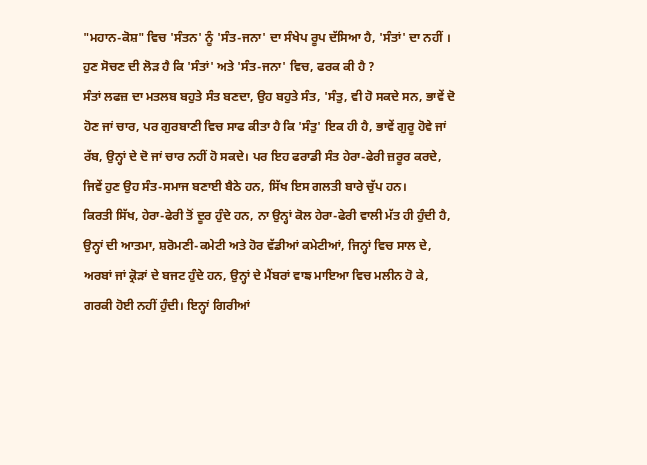"ਮਹਾਨ-ਕੋਸ਼" ਵਿਚ 'ਸੰਤਨ' ਨੂੰ 'ਸੰਤ-ਜਨਾ' ਦਾ ਸੰਖੇਪ ਰੂਪ ਦੱਸਿਆ ਹੈ, 'ਸੰਤਾਂ' ਦਾ ਨਹੀਂ ।
ਹੁਣ ਸੋਚਣ ਦੀ ਲੋੜ ਹੈ ਕਿ 'ਸੰਤਾਂ' ਅਤੇ 'ਸੰਤ-ਜਨਾ' ਵਿਚ, ਫਰਕ ਕੀ ਹੈ ?
ਸੰਤਾਂ ਲਫਜ਼ ਦਾ ਮਤਲਬ ਬਹੁਤੇ ਸੰਤ ਬਣਦਾ, ਉਹ ਬਹੁਤੇ ਸੰਤ, 'ਸੰਤੁ, ਵੀ ਹੋ ਸਕਦੇ ਸਨ, ਭਾਵੇਂ ਦੋ ਹੋਣ ਜਾਂ ਚਾਰ, ਪਰ ਗੁਰਬਾਣੀ ਵਿਚ ਸਾਫ ਕੀਤਾ ਹੈ ਕਿ 'ਸੰਤੁ' ਇਕ ਹੀ ਹੈ, ਭਾਵੇਂ ਗੁਰੂ ਹੋਵੇ ਜਾਂ ਰੱਬ, ਉਨ੍ਹਾਂ ਦੇ ਦੋ ਜਾਂ ਚਾਰ ਨਹੀਂ ਹੋ ਸਕਦੇ। ਪਰ ਇਹ ਫਰਾਡੀ ਸੰਤ ਹੇਰਾ-ਫੇਰੀ ਜ਼ਰੂਰ ਕਰਦੇ, ਜਿਵੇਂ ਹੁਣ ਉਹ ਸੰਤ-ਸਮਾਜ ਬਣਾਈ ਬੈਠੇ ਹਨ, ਸਿੱਖ ਇਸ ਗਲਤੀ ਬਾਰੇ ਚੁੱਪ ਹਨ।
ਕਿਰਤੀ ਸਿੱਖ, ਹੇਰਾ-ਫੇਰੀ ਤੋਂ ਦੂਰ ਹੁੰਦੇ ਹਨ, ਨਾ ਉਨ੍ਹਾਂ ਕੋਲ ਹੇਰਾ-ਫੇਰੀ ਵਾਲੀ ਮੱਤ ਹੀ ਹੁੰਦੀ ਹੈ, ਉਨ੍ਹਾਂ ਦੀ ਆਤਮਾ, ਸ਼ਰੋਮਣੀ-ਕਮੇਟੀ ਅਤੇ ਹੋਰ ਵੱਡੀਆਂ ਕਮੇਟੀਆਂ, ਜਿਨ੍ਹਾਂ ਵਿਚ ਸਾਲ ਦੇ, ਅਰਬਾਂ ਜਾਂ ਕ੍ਰੋੜਾਂ ਦੇ ਬਜਟ ਹੁੰਦੇ ਹਨ, ਉਨ੍ਹਾਂ ਦੇ ਮੈਂਬਰਾਂ ਵਾਙ ਮਾਇਆ ਵਿਚ ਮਲੀਨ ਹੋ ਕੇ, ਗਰਕੀ ਹੋਈ ਨਹੀਂ ਹੁੰਦੀ। ਇਨ੍ਹਾਂ ਗਿਰੀਆਂ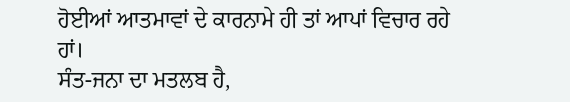ਹੋਈਆਂ ਆਤਮਾਵਾਂ ਦੇ ਕਾਰਨਾਮੇ ਹੀ ਤਾਂ ਆਪਾਂ ਵਿਚਾਰ ਰਹੇ ਹਾਂ।
ਸੰਤ-ਜਨਾ ਦਾ ਮਤਲਬ ਹੈ,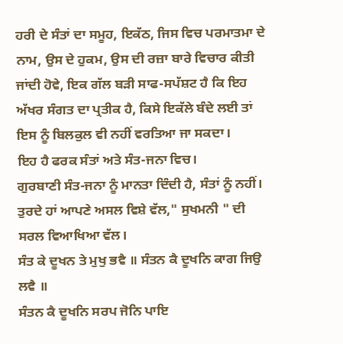ਹਰੀ ਦੇ ਸੰਤਾਂ ਦਾ ਸਮੂਹ, ਇਕੱਠ, ਜਿਸ ਵਿਚ ਪਰਮਾਤਮਾ ਦੇ ਨਾਮ, ਉਸ ਦੇ ਹੁਕਮ, ਉਸ ਦੀ ਰਜ਼ਾ ਬਾਰੇ ਵਿਚਾਰ ਕੀਤੀ ਜਾਂਦੀ ਹੋਵੇ, ਇਕ ਗੱਲ ਬੜੀ ਸਾਫ-ਸਪੱਸ਼ਟ ਹੈ ਕਿ ਇਹ ਅੱਖਰ ਸੰਗਤ ਦਾ ਪ੍ਰਤੀਕ ਹੈ, ਕਿਸੇ ਇਕੱਲੇ ਬੰਦੇ ਲਈ ਤਾਂ ਇਸ ਨੂੰ ਬਿਲਕੁਲ ਵੀ ਨਹੀਂ ਵਰਤਿਆ ਜਾ ਸਕਦਾ।
ਇਹ ਹੈ ਫਰਕ ਸੰਤਾਂ ਅਤੇ ਸੰਤ-ਜਨਾ ਵਿਚ।
ਗੁਰਬਾਣੀ ਸੰਤ-ਜਨਾ ਨੂੰ ਮਾਨਤਾ ਦਿੰਦੀ ਹੈ, ਸੰਤਾਂ ਨੂੰ ਨਹੀਂ।
ਤੁਰਦੇ ਹਾਂ ਆਪਣੇ ਅਸਲ ਵਿਸ਼ੇ ਵੱਲ," ਸੁਖਮਨੀ " ਦੀ ਸਰਲ ਵਿਆਖਿਆ ਵੱਲ।
ਸੰਤ ਕੇ ਦੂਖਨ ਤੇ ਮੁਖੁ ਭਵੈ ॥ ਸੰਤਨ ਕੈ ਦੂਖਨਿ ਕਾਗ ਜਿਉ ਲਵੈ ॥
ਸੰਤਨ ਕੈ ਦੂਖਨਿ ਸਰਪ ਜੋਨਿ ਪਾਇ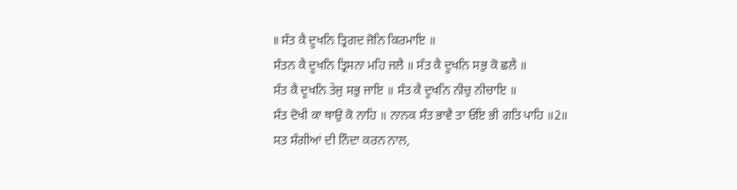॥ ਸੰਤ ਕੈ ਦੂਖਨਿ ਤ੍ਰਿਗਦ ਜੋਨਿ ਕਿਰਮਾਇ ॥
ਸੰਤਨ ਕੈ ਦੂਖਨਿ ਤ੍ਰਿਸਨਾ ਮਹਿ ਜਲੈ ॥ ਸੰਤ ਕੈ ਦੂਖਨਿ ਸਭੁ ਕੋ ਛਲੈ ॥
ਸੰਤ ਕੈ ਦੂਖਨਿ ਤੇਜੁ ਸਭੁ ਜਾਇ ॥ ਸੰਤ ਕੈ ਦੂਖਨਿ ਨੀਚੁ ਨੀਚਾਇ ॥
ਸੰਤ ਦੋਖੀ ਕਾ ਥਾਉ ਕੋ ਨਾਹਿ ॥ ਨਾਨਕ ਸੰਤ ਭਾਵੈ ਤਾ ਓਇ ਭੀ ਗਤਿ ਪਾਹਿ ॥2॥
ਸਤ ਸੰਗੀਆਂ ਦੀ ਨਿੰਦਾ ਕਰਨ ਨਾਲ,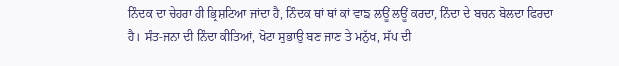ਨਿੰਦਕ ਦਾ ਚੇਹਰਾ ਹੀ ਭ੍ਰਿਸ਼ਟਿਆ ਜਾਂਦਾ ਹੈ, ਨਿੰਦਕ ਥਾਂ ਥਾਂ ਕਾਂ ਵਾਙ ਲਊਂ ਲਊਂ ਕਰਦਾ, ਨਿੰਦਾ ਦੇ ਬਚਨ ਬੋਲਦਾ ਫਿਰਦਾ ਹੈ। ਸੰਤ-ਜਨਾ ਦੀ ਨਿੰਦਾ ਕੀਤਿਆਂ, ਖੋਟਾ ਸੁਭਾਉ ਬਣ ਜਾਣ ਤੇ ਮਨੁੱਖ, ਸੱਪ ਦੀ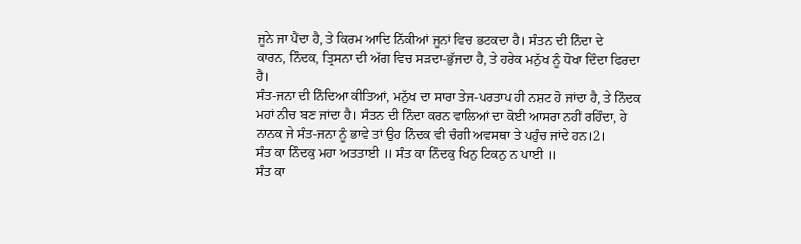ਜੂਨੇ ਜਾ ਪੈਂਦਾ ਹੈ, ਤੇ ਕਿਰਮ ਆਦਿ ਨਿੱਕੀਆਂ ਜੂਨਾਂ ਵਿਚ ਭਟਕਦਾ ਹੈ। ਸੰਤਨ ਦੀ ਨਿੰਦਾ ਦੇ
ਕਾਰਨ, ਨਿੰਦਕ, ਤ੍ਰਿਸਨਾ ਦੀ ਅੱਗ ਵਿਚ ਸੜਦਾ-ਭੁੱਜਦਾ ਹੈ, ਤੇ ਹਰੇਕ ਮਨੁੱਖ ਨੂੰ ਧੋਖਾ ਦਿੰਦਾ ਫਿਰਦਾ ਹੈ।
ਸੰਤ-ਜਨਾ ਦੀ ਨਿੰਦਿਆ ਕੀਤਿਆਂ, ਮਨੁੱਖ ਦਾ ਸਾਰਾ ਤੇਜ-ਪਰਤਾਪ ਹੀ ਨਸ਼ਟ ਹੋ ਜਾਂਦਾ ਹੈ, ਤੇ ਨਿੰਦਕ ਮਹਾਂ ਨੀਚ ਬਣ ਜਾਂਦਾ ਹੈ। ਸੰਤਨ ਦੀ ਨਿੰਦਾ ਕਰਨ ਵਾਲਿਆਂ ਦਾ ਕੋਈ ਆਸਰਾ ਨਹੀਂ ਰਹਿੰਦਾ, ਹੇ ਨਾਨਕ ਜੇ ਸੰਤ-ਜਨਾ ਨੂੰ ਭਾਵੇ ਤਾਂ ਉਹ ਨਿੰਦਕ ਵੀ ਚੰਗੀ ਅਵਸਥਾ ਤੇ ਪਹੁੰਚ ਜਾਂਦੇ ਹਨ।2।
ਸੰਤ ਕਾ ਨਿੰਦਕੁ ਮਹਾ ਅਤਤਾਈ ॥ ਸੰਤ ਕਾ ਨਿੰਦਕੁ ਖਿਨੁ ਟਿਕਨੁ ਨ ਪਾਈ ॥
ਸੰਤ ਕਾ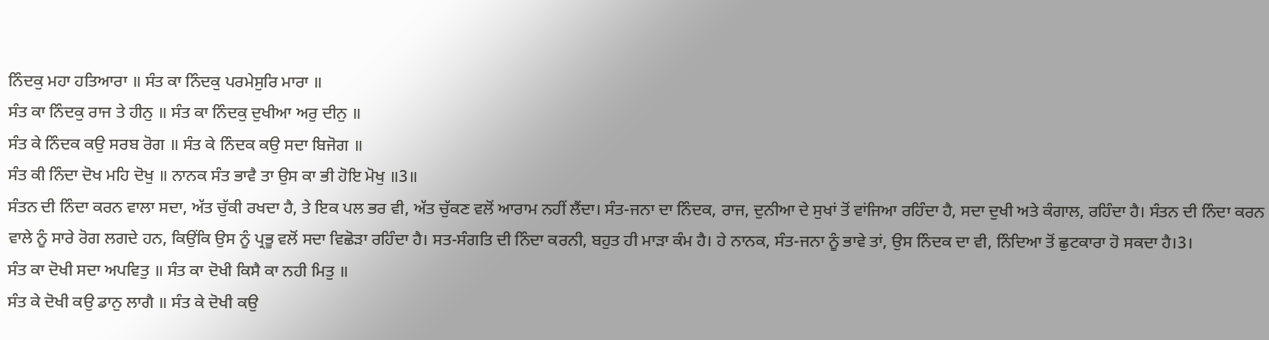ਨਿੰਦਕੁ ਮਹਾ ਹਤਿਆਰਾ ॥ ਸੰਤ ਕਾ ਨਿੰਦਕੁ ਪਰਮੇਸੁਰਿ ਮਾਰਾ ॥
ਸੰਤ ਕਾ ਨਿੰਦਕੁ ਰਾਜ ਤੇ ਹੀਨੁ ॥ ਸੰਤ ਕਾ ਨਿੰਦਕੁ ਦੁਖੀਆ ਅਰੁ ਦੀਨੁ ॥
ਸੰਤ ਕੇ ਨਿੰਦਕ ਕਉ ਸਰਬ ਰੋਗ ॥ ਸੰਤ ਕੇ ਨਿੰਦਕ ਕਉ ਸਦਾ ਬਿਜੋਗ ॥
ਸੰਤ ਕੀ ਨਿੰਦਾ ਦੋਖ ਮਹਿ ਦੋਖੁ ॥ ਨਾਨਕ ਸੰਤ ਭਾਵੈ ਤਾ ਉਸ ਕਾ ਭੀ ਹੋਇ ਮੋਖੁ ॥3॥
ਸੰਤਨ ਦੀ ਨਿੰਦਾ ਕਰਨ ਵਾਲਾ ਸਦਾ, ਅੱਤ ਚੁੱਕੀ ਰਖਦਾ ਹੈ, ਤੇ ਇਕ ਪਲ ਭਰ ਵੀ, ਅੱਤ ਚੁੱਕਣ ਵਲੋਂ ਆਰਾਮ ਨਹੀਂ ਲੈਂਦਾ। ਸੰਤ-ਜਨਾ ਦਾ ਨਿੰਦਕ, ਰਾਜ, ਦੁਨੀਆ ਦੇ ਸੁਖਾਂ ਤੋਂ ਵਾਂਜਿਆ ਰਹਿੰਦਾ ਹੈ, ਸਦਾ ਦੁਖੀ ਅਤੇ ਕੰਗਾਲ, ਰਹਿੰਦਾ ਹੈ। ਸੰਤਨ ਦੀ ਨਿੰਦਾ ਕਰਨ ਵਾਲੇ ਨੂੰ ਸਾਰੇ ਰੋਗ ਲਗਦੇ ਹਨ, ਕਿਉਂਕਿ ਉਸ ਨੂੰ ਪ੍ਰਭੂ ਵਲੋਂ ਸਦਾ ਵਿਛੋੜਾ ਰਹਿੰਦਾ ਹੈ। ਸਤ-ਸੰਗਤਿ ਦੀ ਨਿੰਦਾ ਕਰਨੀ, ਬਹੁਤ ਹੀ ਮਾੜਾ ਕੰਮ ਹੈ। ਹੇ ਨਾਨਕ, ਸੰਤ-ਜਨਾ ਨੂੰ ਭਾਵੇ ਤਾਂ, ਉਸ ਨਿੰਦਕ ਦਾ ਵੀ, ਨਿੰਦਿਆ ਤੋਂ ਛੁਟਕਾਰਾ ਹੋ ਸਕਦਾ ਹੈ।3।
ਸੰਤ ਕਾ ਦੋਖੀ ਸਦਾ ਅਪਵਿਤੁ ॥ ਸੰਤ ਕਾ ਦੋਖੀ ਕਿਸੈ ਕਾ ਨਹੀ ਮਿਤੁ ॥
ਸੰਤ ਕੇ ਦੋਖੀ ਕਉ ਡਾਨੁ ਲਾਗੈ ॥ ਸੰਤ ਕੇ ਦੋਖੀ ਕਉ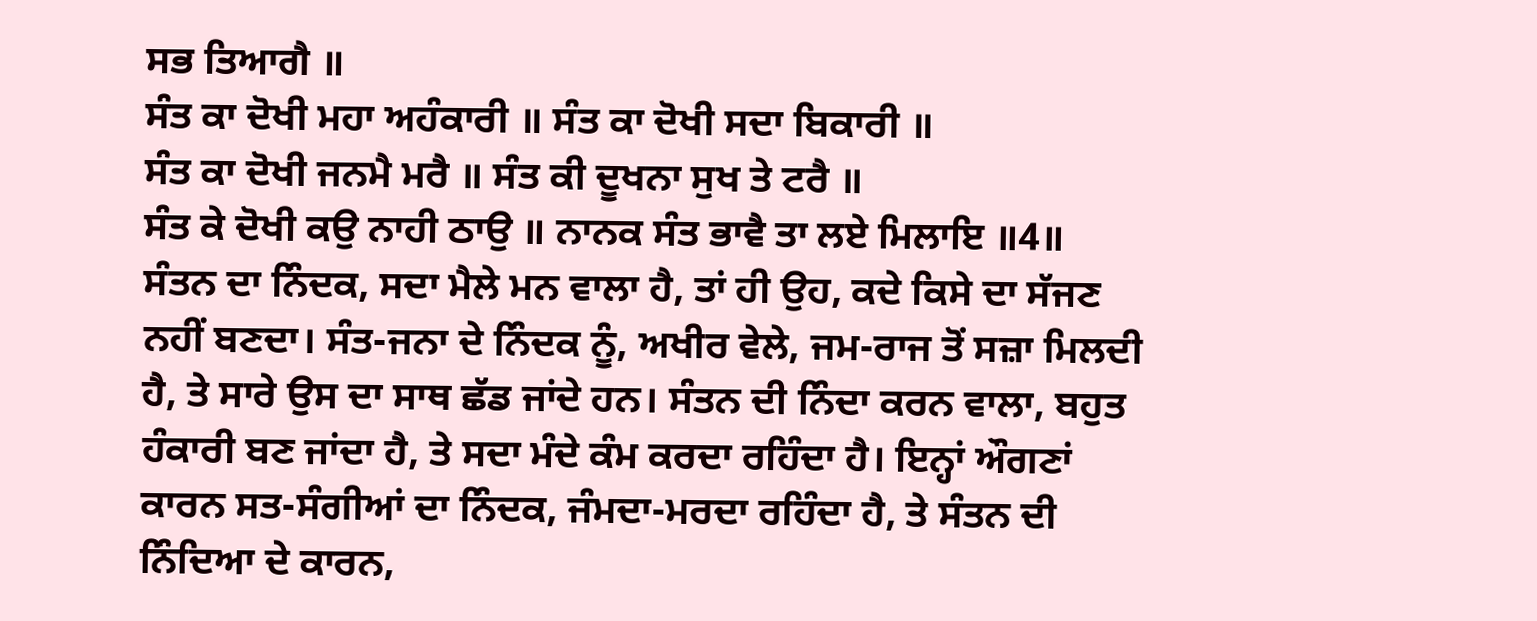ਸਭ ਤਿਆਗੈ ॥
ਸੰਤ ਕਾ ਦੋਖੀ ਮਹਾ ਅਹੰਕਾਰੀ ॥ ਸੰਤ ਕਾ ਦੋਖੀ ਸਦਾ ਬਿਕਾਰੀ ॥
ਸੰਤ ਕਾ ਦੋਖੀ ਜਨਮੈ ਮਰੈ ॥ ਸੰਤ ਕੀ ਦੂਖਨਾ ਸੁਖ ਤੇ ਟਰੈ ॥
ਸੰਤ ਕੇ ਦੋਖੀ ਕਉ ਨਾਹੀ ਠਾਉ ॥ ਨਾਨਕ ਸੰਤ ਭਾਵੈ ਤਾ ਲਏ ਮਿਲਾਇ ॥4॥
ਸੰਤਨ ਦਾ ਨਿੰਦਕ, ਸਦਾ ਮੈਲੇ ਮਨ ਵਾਲਾ ਹੈ, ਤਾਂ ਹੀ ਉਹ, ਕਦੇ ਕਿਸੇ ਦਾ ਸੱਜਣ ਨਹੀਂ ਬਣਦਾ। ਸੰਤ-ਜਨਾ ਦੇ ਨਿੰਦਕ ਨੂੰ, ਅਖੀਰ ਵੇਲੇ, ਜਮ-ਰਾਜ ਤੋਂ ਸਜ਼ਾ ਮਿਲਦੀ ਹੈ, ਤੇ ਸਾਰੇ ਉਸ ਦਾ ਸਾਥ ਛੱਡ ਜਾਂਦੇ ਹਨ। ਸੰਤਨ ਦੀ ਨਿੰਦਾ ਕਰਨ ਵਾਲਾ, ਬਹੁਤ ਹੰਕਾਰੀ ਬਣ ਜਾਂਦਾ ਹੈ, ਤੇ ਸਦਾ ਮੰਦੇ ਕੰਮ ਕਰਦਾ ਰਹਿੰਦਾ ਹੈ। ਇਨ੍ਹਾਂ ਔਗਣਾਂ ਕਾਰਨ ਸਤ-ਸੰਗੀਆਂ ਦਾ ਨਿੰਦਕ, ਜੰਮਦਾ-ਮਰਦਾ ਰਹਿੰਦਾ ਹੈ, ਤੇ ਸੰਤਨ ਦੀ ਨਿੰਦਿਆ ਦੇ ਕਾਰਨ,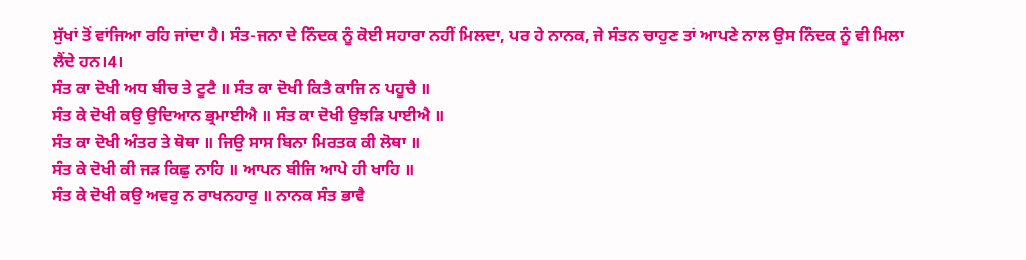ਸੁੱਖਾਂ ਤੋਂ ਵਾਂਜਿਆ ਰਹਿ ਜਾਂਦਾ ਹੈ। ਸੰਤ-ਜਨਾ ਦੇ ਨਿੰਦਕ ਨੂੰ ਕੋਈ ਸਹਾਰਾ ਨਹੀਂ ਮਿਲਦਾ, ਪਰ ਹੇ ਨਾਨਕ, ਜੇ ਸੰਤਨ ਚਾਹੁਣ ਤਾਂ ਆਪਣੇ ਨਾਲ ਉਸ ਨਿੰਦਕ ਨੂੰ ਵੀ ਮਿਲਾ ਲੈਂਦੇ ਹਨ।4।
ਸੰਤ ਕਾ ਦੋਖੀ ਅਧ ਬੀਚ ਤੇ ਟੂਟੈ ॥ ਸੰਤ ਕਾ ਦੋਖੀ ਕਿਤੈ ਕਾਜਿ ਨ ਪਹੂਚੈ ॥
ਸੰਤ ਕੇ ਦੋਖੀ ਕਉ ਉਦਿਆਨ ਭ੍ਰਮਾਈਐ ॥ ਸੰਤ ਕਾ ਦੋਖੀ ਉਝੜਿ ਪਾਈਐ ॥
ਸੰਤ ਕਾ ਦੋਖੀ ਅੰਤਰ ਤੇ ਥੋਥਾ ॥ ਜਿਉ ਸਾਸ ਬਿਨਾ ਮਿਰਤਕ ਕੀ ਲੋਥਾ ॥
ਸੰਤ ਕੇ ਦੋਖੀ ਕੀ ਜੜ ਕਿਛੁ ਨਾਹਿ ॥ ਆਪਨ ਬੀਜਿ ਆਪੇ ਹੀ ਖਾਹਿ ॥
ਸੰਤ ਕੇ ਦੋਖੀ ਕਉ ਅਵਰੁ ਨ ਰਾਖਨਹਾਰੁ ॥ ਨਾਨਕ ਸੰਤ ਭਾਵੈ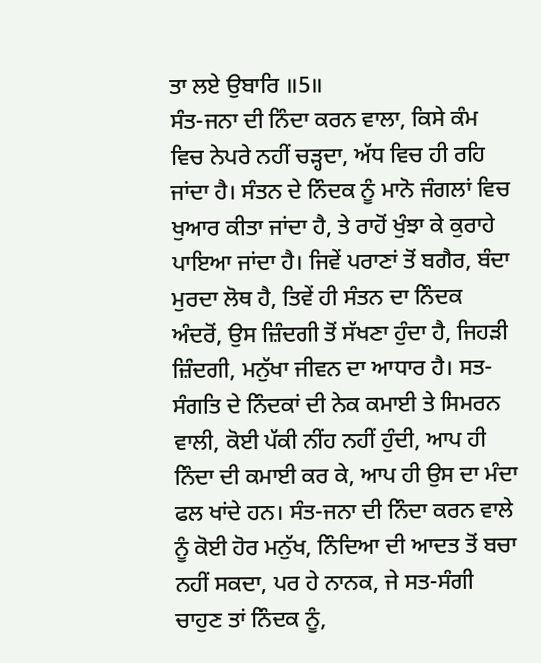ਤਾ ਲਏ ਉਬਾਰਿ ॥5॥
ਸੰਤ-ਜਨਾ ਦੀ ਨਿੰਦਾ ਕਰਨ ਵਾਲਾ, ਕਿਸੇ ਕੰਮ ਵਿਚ ਨੇਪਰੇ ਨਹੀਂ ਚੜ੍ਹਦਾ, ਅੱਧ ਵਿਚ ਹੀ ਰਹਿ ਜਾਂਦਾ ਹੈ। ਸੰਤਨ ਦੇ ਨਿੰਦਕ ਨੂੰ ਮਾਨੋ ਜੰਗਲਾਂ ਵਿਚ ਖੁਆਰ ਕੀਤਾ ਜਾਂਦਾ ਹੈ, ਤੇ ਰਾਹੋਂ ਖੁੰਝਾ ਕੇ ਕੁਰਾਹੇ ਪਾਇਆ ਜਾਂਦਾ ਹੈ। ਜਿਵੇਂ ਪਰਾਣਾਂ ਤੋਂ ਬਗੈਰ, ਬੰਦਾ ਮੁਰਦਾ ਲੋਥ ਹੈ, ਤਿਵੇਂ ਹੀ ਸੰਤਨ ਦਾ ਨਿੰਦਕ ਅੰਦਰੋਂ, ਉਸ ਜ਼ਿੰਦਗੀ ਤੋਂ ਸੱਖਣਾ ਹੁੰਦਾ ਹੈ, ਜਿਹੜੀ ਜ਼ਿੰਦਗੀ, ਮਨੁੱਖਾ ਜੀਵਨ ਦਾ ਆਧਾਰ ਹੈ। ਸਤ-ਸੰਗਤਿ ਦੇ ਨਿੰਦਕਾਂ ਦੀ ਨੇਕ ਕਮਾਈ ਤੇ ਸਿਮਰਨ ਵਾਲੀ, ਕੋਈ ਪੱਕੀ ਨੀਂਹ ਨਹੀਂ ਹੁੰਦੀ, ਆਪ ਹੀ ਨਿੰਦਾ ਦੀ ਕਮਾਈ ਕਰ ਕੇ, ਆਪ ਹੀ ਉਸ ਦਾ ਮੰਦਾ ਫਲ ਖਾਂਦੇ ਹਨ। ਸੰਤ-ਜਨਾ ਦੀ ਨਿੰਦਾ ਕਰਨ ਵਾਲੇ ਨੂੰ ਕੋਈ ਹੋਰ ਮਨੁੱਖ, ਨਿੰਦਿਆ ਦੀ ਆਦਤ ਤੋਂ ਬਚਾ ਨਹੀਂ ਸਕਦਾ, ਪਰ ਹੇ ਨਾਨਕ, ਜੇ ਸਤ-ਸੰਗੀ ਚਾਹੁਣ ਤਾਂ ਨਿੰਦਕ ਨੂੰ,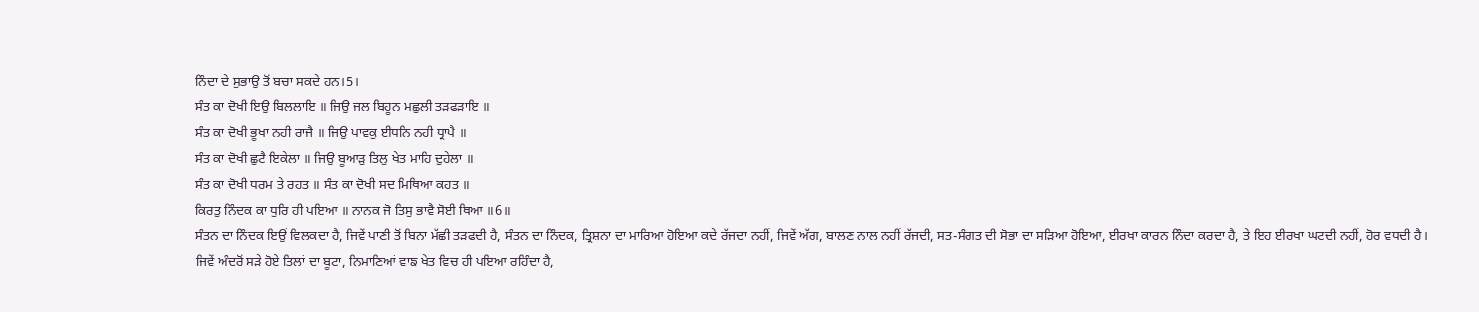ਨਿੰਦਾ ਦੇ ਸੁਭਾਉ ਤੋਂ ਬਚਾ ਸਕਦੇ ਹਨ।5।
ਸੰਤ ਕਾ ਦੋਖੀ ਇਉ ਬਿਲਲਾਇ ॥ ਜਿਉ ਜਲ ਬਿਹੂਨ ਮਛੁਲੀ ਤੜਫੜਾਇ ॥
ਸੰਤ ਕਾ ਦੋਖੀ ਭੂਖਾ ਨਹੀ ਰਾਜੈ ॥ ਜਿਉ ਪਾਵਕੁ ਈਧਨਿ ਨਹੀ ਧ੍ਰਾਪੈ ॥
ਸੰਤ ਕਾ ਦੋਖੀ ਛੁਟੈ ਇਕੇਲਾ ॥ ਜਿਉ ਬੂਆੜੁ ਤਿਲੁ ਖੇਤ ਮਾਹਿ ਦੁਹੇਲਾ ॥
ਸੰਤ ਕਾ ਦੋਖੀ ਧਰਮ ਤੇ ਰਹਤ ॥ ਸੰਤ ਕਾ ਦੋਖੀ ਸਦ ਮਿਥਿਆ ਕਹਤ ॥
ਕਿਰਤੁ ਨਿੰਦਕ ਕਾ ਧੁਰਿ ਹੀ ਪਇਆ ॥ ਨਾਨਕ ਜੋ ਤਿਸੁ ਭਾਵੈ ਸੋਈ ਥਿਆ ॥6॥
ਸੰਤਨ ਦਾ ਨਿੰਦਕ ਇਉਂ ਵਿਲਕਦਾ ਹੈ, ਜਿਵੇਂ ਪਾਣੀ ਤੋਂ ਬਿਨਾ ਮੱਛੀ ਤੜਫਦੀ ਹੈ, ਸੰਤਨ ਦਾ ਨਿੰਦਕ, ਤ੍ਰਿਸ਼ਨਾ ਦਾ ਮਾਰਿਆ ਹੋਇਆ ਕਦੇ ਰੱਜਦਾ ਨਹੀਂ, ਜਿਵੇਂ ਅੱਗ, ਬਾਲਣ ਨਾਲ ਨਹੀਂ ਰੱਜਦੀ, ਸਤ-ਸੰਗਤ ਦੀ ਸੋਭਾ ਦਾ ਸੜਿਆ ਹੋਇਆ, ਈਰਖਾ ਕਾਰਨ ਨਿੰਦਾ ਕਰਦਾ ਹੈ, ਤੇ ਇਹ ਈਰਖਾ ਘਟਦੀ ਨਹੀਂ, ਹੋਰ ਵਧਦੀ ਹੈ।
ਜਿਵੇਂ ਅੰਦਰੋਂ ਸੜੇ ਹੋਏ ਤਿਲਾਂ ਦਾ ਬੂਟਾ, ਨਿਮਾਣਿਆਂ ਵਾਙ ਖੇਤ ਵਿਚ ਹੀ ਪਇਆ ਰਹਿੰਦਾ ਹੈ,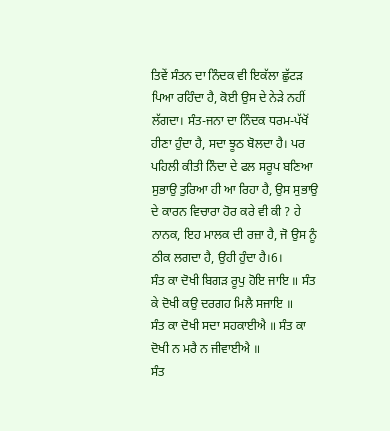ਤਿਵੇਂ ਸੰਤਨ ਦਾ ਨਿੰਦਕ ਵੀ ਇਕੱਲਾ ਛੁੱਟੜ ਪਿਆ ਰਹਿੰਦਾ ਹੈ, ਕੋਈ ਉਸ ਦੇ ਨੇੜੇ ਨਹੀਂ ਲੱਗਦਾ। ਸੰਤ-ਜਨਾ ਦਾ ਨਿੰਦਕ ਧਰਮ-ਪੱਖੋਂ ਹੀਣਾ ਹੁੰਦਾ ਹੈ, ਸਦਾ ਝੂਠ ਬੋਲਦਾ ਹੈ। ਪਰ ਪਹਿਲੀ ਕੀਤੀ ਨਿੰਦਾ ਦੇ ਫਲ ਸਰੂਪ ਬਣਿਆ ਸੁਭਾਉ ਤੁਰਿਆ ਹੀ ਆ ਰਿਹਾ ਹੈ, ਉਸ ਸੁਭਾਉ ਦੇ ਕਾਰਨ ਵਿਚਾਰਾ ਹੋਰ ਕਰੇ ਵੀ ਕੀ ? ਹੇ ਨਾਨਕ, ਇਹ ਮਾਲਕ ਦੀ ਰਜ਼ਾ ਹੈ, ਜੋ ਉਸ ਨੂੰ ਠੀਕ ਲਗਦਾ ਹੈ, ਉਹੀ ਹੁੰਦਾ ਹੈ।6।
ਸੰਤ ਕਾ ਦੋਖੀ ਬਿਗੜ ਰੂਪੁ ਹੋਇ ਜਾਇ ॥ ਸੰਤ ਕੇ ਦੋਖੀ ਕਉ ਦਰਗਹ ਮਿਲੈ ਸਜਾਇ ॥
ਸੰਤ ਕਾ ਦੋਖੀ ਸਦਾ ਸਹਕਾਈਐ ॥ ਸੰਤ ਕਾ ਦੋਖੀ ਨ ਮਰੈ ਨ ਜੀਵਾਈਐ ॥
ਸੰਤ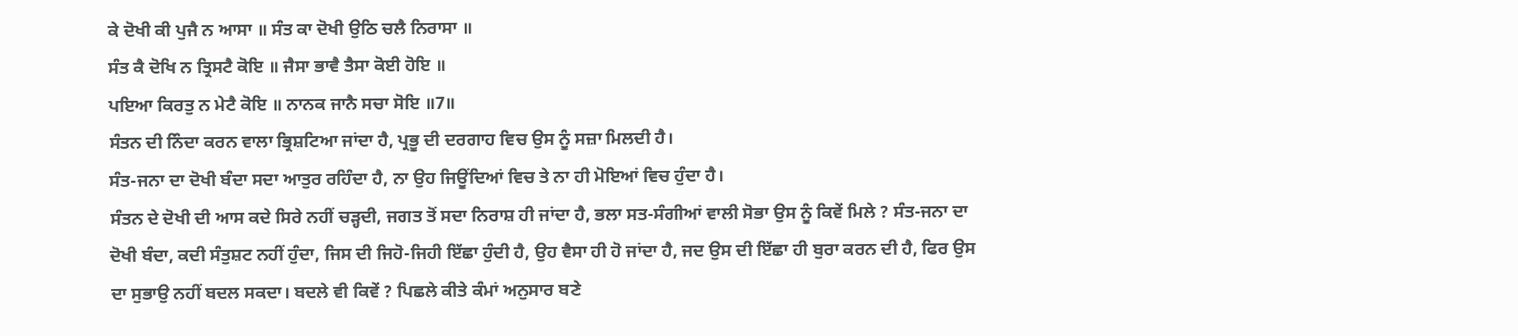ਕੇ ਦੋਖੀ ਕੀ ਪੁਜੈ ਨ ਆਸਾ ॥ ਸੰਤ ਕਾ ਦੋਖੀ ਉਠਿ ਚਲੈ ਨਿਰਾਸਾ ॥
ਸੰਤ ਕੈ ਦੋਖਿ ਨ ਤ੍ਰਿਸਟੈ ਕੋਇ ॥ ਜੈਸਾ ਭਾਵੈ ਤੈਸਾ ਕੋਈ ਹੋਇ ॥
ਪਇਆ ਕਿਰਤੁ ਨ ਮੇਟੈ ਕੋਇ ॥ ਨਾਨਕ ਜਾਨੈ ਸਚਾ ਸੋਇ ॥7॥
ਸੰਤਨ ਦੀ ਨਿੰਦਾ ਕਰਨ ਵਾਲਾ ਭ੍ਰਿਸ਼ਟਿਆ ਜਾਂਦਾ ਹੈ, ਪ੍ਰਭੂ ਦੀ ਦਰਗਾਹ ਵਿਚ ਉਸ ਨੂੰ ਸਜ਼ਾ ਮਿਲਦੀ ਹੈ।
ਸੰਤ-ਜਨਾ ਦਾ ਦੋਖੀ ਬੰਦਾ ਸਦਾ ਆਤੁਰ ਰਹਿੰਦਾ ਹੈ, ਨਾ ਉਹ ਜਿਊਂਦਿਆਂ ਵਿਚ ਤੇ ਨਾ ਹੀ ਮੋਇਆਂ ਵਿਚ ਹੁੰਦਾ ਹੈ।
ਸੰਤਨ ਦੇ ਦੋਖੀ ਦੀ ਆਸ ਕਦੇ ਸਿਰੇ ਨਹੀਂ ਚੜ੍ਹਦੀ, ਜਗਤ ਤੋਂ ਸਦਾ ਨਿਰਾਸ਼ ਹੀ ਜਾਂਦਾ ਹੈ, ਭਲਾ ਸਤ-ਸੰਗੀਆਂ ਵਾਲੀ ਸੋਭਾ ਉਸ ਨੂੰ ਕਿਵੇਂ ਮਿਲੇ ? ਸੰਤ-ਜਨਾ ਦਾ ਦੋਖੀ ਬੰਦਾ, ਕਦੀ ਸੰਤੁਸ਼ਟ ਨਹੀਂ ਹੁੰਦਾ, ਜਿਸ ਦੀ ਜਿਹੋ-ਜਿਹੀ ਇੱਛਾ ਹੁੰਦੀ ਹੈ, ਉਹ ਵੈਸਾ ਹੀ ਹੋ ਜਾਂਦਾ ਹੈ, ਜਦ ਉਸ ਦੀ ਇੱਛਾ ਹੀ ਬੁਰਾ ਕਰਨ ਦੀ ਹੈ, ਫਿਰ ਉਸ ਦਾ ਸੁਭਾਉ ਨਹੀਂ ਬਦਲ ਸਕਦਾ। ਬਦਲੇ ਵੀ ਕਿਵੇਂ ? ਪਿਛਲੇ ਕੀਤੇ ਕੰਮਾਂ ਅਨੁਸਾਰ ਬਣੇ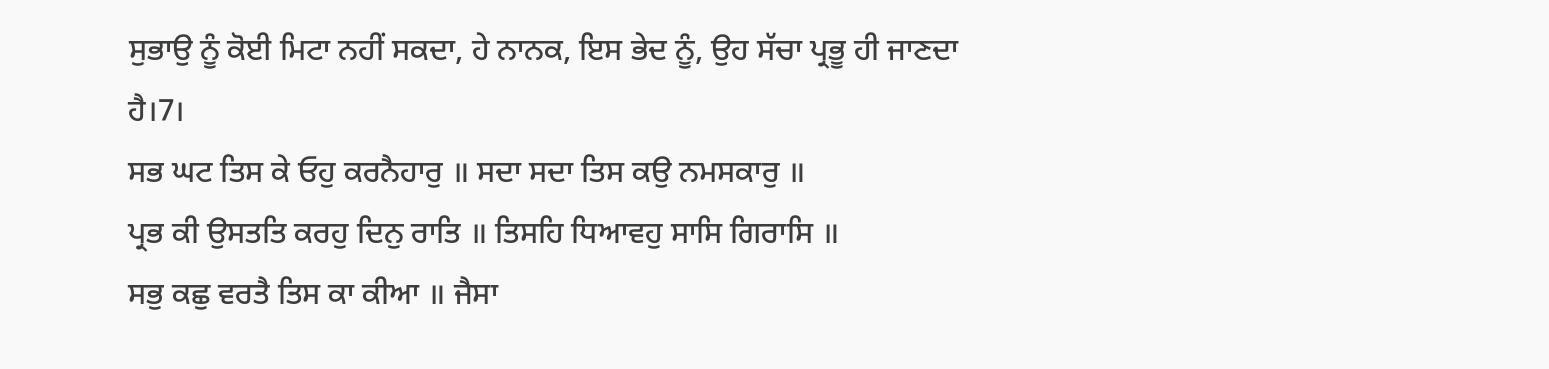ਸੁਭਾਉ ਨੂੰ ਕੋਈ ਮਿਟਾ ਨਹੀਂ ਸਕਦਾ, ਹੇ ਨਾਨਕ, ਇਸ ਭੇਦ ਨੂੰ, ਉਹ ਸੱਚਾ ਪ੍ਰਭੂ ਹੀ ਜਾਣਦਾ ਹੈ।7।
ਸਭ ਘਟ ਤਿਸ ਕੇ ਓਹੁ ਕਰਨੈਹਾਰੁ ॥ ਸਦਾ ਸਦਾ ਤਿਸ ਕਉ ਨਮਸਕਾਰੁ ॥
ਪ੍ਰਭ ਕੀ ਉਸਤਤਿ ਕਰਹੁ ਦਿਨੁ ਰਾਤਿ ॥ ਤਿਸਹਿ ਧਿਆਵਹੁ ਸਾਸਿ ਗਿਰਾਸਿ ॥
ਸਭੁ ਕਛੁ ਵਰਤੈ ਤਿਸ ਕਾ ਕੀਆ ॥ ਜੈਸਾ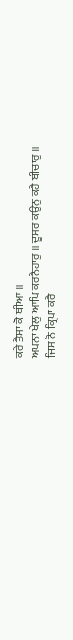ਕਰੇ ਤੈਸਾ ਕੋ ਥੀਆ ॥
ਅਪਨਾ ਖੇਲੁ ਆਪਿ ਕਰਨੈਹਾਰੁ ॥ ਦੂਸਰ ਕਉਨੁ ਕਹੈ ਬੀਚਾਰੁ ॥
ਜਿਸ ਨੋ ਕ੍ਰਿਪਾ ਕਰੈ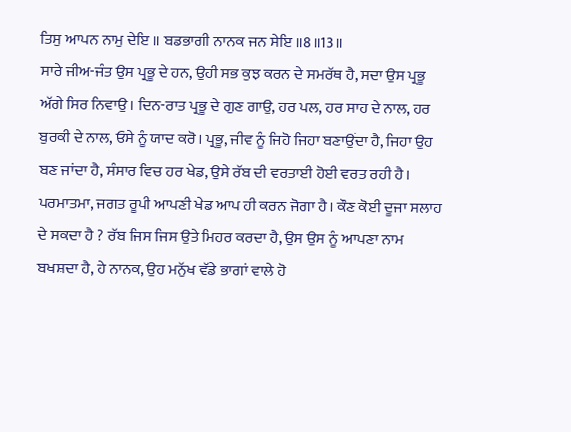ਤਿਸੁ ਆਪਨ ਨਾਮੁ ਦੇਇ ॥ ਬਡਭਾਗੀ ਨਾਨਕ ਜਨ ਸੇਇ ॥8॥13॥
ਸਾਰੇ ਜੀਅ-ਜੰਤ ਉਸ ਪ੍ਰਭੂ ਦੇ ਹਨ, ਉਹੀ ਸਭ ਕੁਝ ਕਰਨ ਦੇ ਸਮਰੱਥ ਹੈ, ਸਦਾ ਉਸ ਪ੍ਰਭੂ ਅੱਗੇ ਸਿਰ ਨਿਵਾਉ। ਦਿਨ-ਰਾਤ ਪ੍ਰਭੂ ਦੇ ਗੁਣ ਗਾਉ, ਹਰ ਪਲ, ਹਰ ਸਾਹ ਦੇ ਨਾਲ, ਹਰ ਬੁਰਕੀ ਦੇ ਨਾਲ, ਓਸੇ ਨੂੰ ਯਾਦ ਕਰੋ। ਪ੍ਰਭੂ, ਜੀਵ ਨੂੰ ਜਿਹੋ ਜਿਹਾ ਬਣਾਉਂਦਾ ਹੈ, ਜਿਹਾ ਉਹ ਬਣ ਜਾਂਦਾ ਹੈ, ਸੰਸਾਰ ਵਿਚ ਹਰ ਖੇਡ, ਉਸੇ ਰੱਬ ਦੀ ਵਰਤਾਈ ਹੋਈ ਵਰਤ ਰਹੀ ਹੈ। ਪਰਮਾਤਮਾ, ਜਗਤ ਰੂਪੀ ਆਪਣੀ ਖੇਡ ਆਪ ਹੀ ਕਰਨ ਜੋਗਾ ਹੈ। ਕੌਣ ਕੋਈ ਦੂਜਾ ਸਲਾਹ ਦੇ ਸਕਦਾ ਹੈ ? ਰੱਬ ਜਿਸ ਜਿਸ ਉਤੇ ਮਿਹਰ ਕਰਦਾ ਹੈ, ਉਸ ਉਸ ਨੂੰ ਆਪਣਾ ਨਾਮ ਬਖਸ਼ਦਾ ਹੈ, ਹੇ ਨਾਨਕ, ਉਹ ਮਨੁੱਖ ਵੱਡੇ ਭਾਗਾਂ ਵਾਲੇ ਹੋ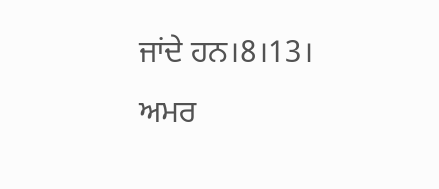ਜਾਂਦੇ ਹਨ।8।13।
ਅਮਰ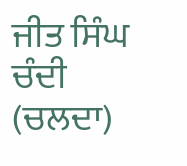ਜੀਤ ਸਿੰਘ ਚੰਦੀ (ਚਲਦਾ)